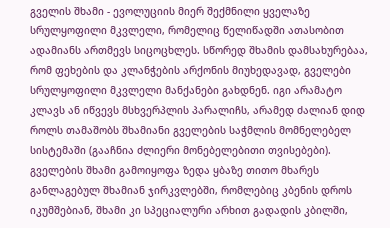გველის შხამი - ევოლუციის მიერ შექმნილი ყველაზე სრულყოფილი მკვლელი, რომელიც წელიწადში ათასობით ადამიანს ართმევს სიცოცხლეს. სწორედ შხამის დამსახურებაა, რომ ფეხების და კლანჭების არქონის მიუხედავად, გველები სრულყოფილი მკვლელი მანქანები გახდნენ. იგი არამატო კლავს ან იწვევს მსხვერპლის პარალიჩს, არამედ ძალიან დიდ როლს თამაშობს შხამიანი გველების საჭმლის მომნელებელ სისტემაში (გააჩნია ძლიერი მონებელებითი თვისებები).
გველების შხამი გამოიყოფა ზედა ყბაზე თითო მხარეს განლაგებულ შხამიან ჯირკვლებში, რომლებიც კბენის დროს იკუმშებიან, შხამი კი სპეციალური არხით გადადის კბილში,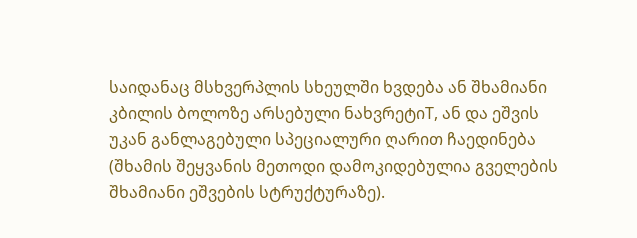საიდანაც მსხვერპლის სხეულში ხვდება ან შხამიანი კბილის ბოლოზე არსებული ნახვრეტიT, ან და ეშვის უკან განლაგებული სპეციალური ღარით ჩაედინება (შხამის შეყვანის მეთოდი დამოკიდებულია გველების შხამიანი ეშვების სტრუქტურაზე).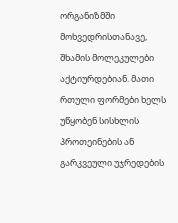ორგანიზმში მოხვედრისთანავე, შხამის მოლეკულები აქტიურდებიან. მათი რთული ფორმები ხელს უწყობენ სისხლის პროთეინების ან გარკვეული უჯრედების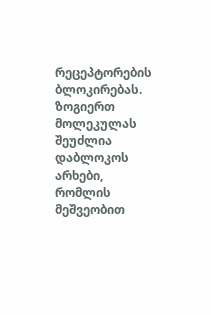რეცეპტორების ბლოკირებას. ზოგიერთ მოლეკულას შეუძლია დაბლოკოს არხები, რომლის მეშვეობით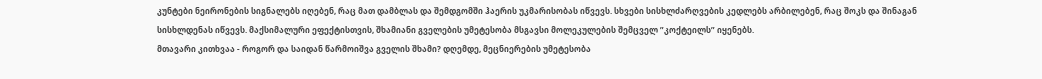კუნტები ნეირონების სიგნალებს იღებენ, რაც მათ დამბლას და შემდგომში ჰაერის უკმარისობას იწვევს. სხვები სისხლძარღვების კედლებს არბილებენ, რაც შოკს და შინაგან სისხლდენას იწვევს. მაქსიმალური ეფექტისთვის, შხამიანი გველების უმეტესობა მსგავსი მოლეკულების შემცველ ”კოქტეილს” იყენებს.
მთავარი კითხვაა - როგორ და საიდან წარმოიშვა გველის შხამი? დღემდე, მეცნიერების უმეტესობა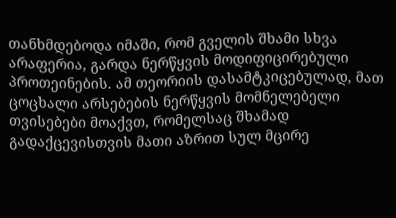თანხმდებოდა იმაში, რომ გველის შხამი სხვა არაფერია, გარდა ნერწყვის მოდიფიცირებული პროთეინების. ამ თეორიის დასამტკიცებულად, მათ ცოცხალი არსებების ნერწყვის მომნელებელი თვისებები მოაქვთ, რომელსაც შხამად გადაქცევისთვის მათი აზრით სულ მცირე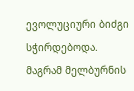ევოლუციური ბიძგი სჭირდებოდა.
მაგრამ მელბურნის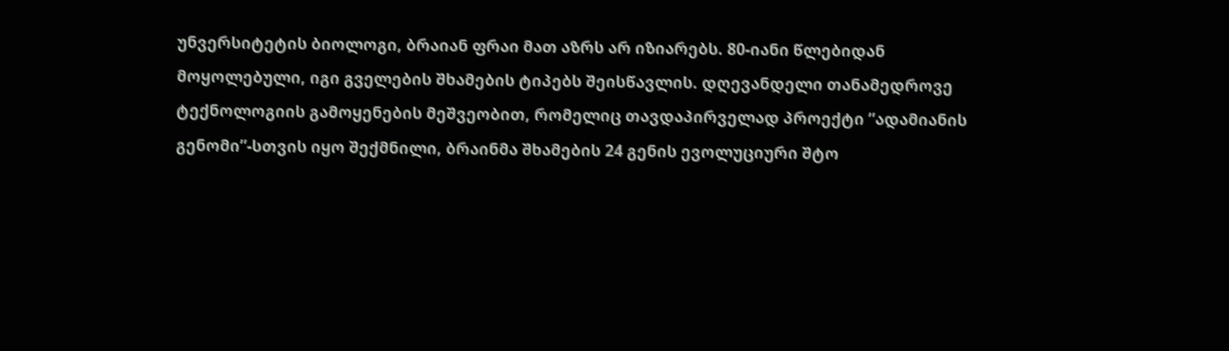უნვერსიტეტის ბიოლოგი, ბრაიან ფრაი მათ აზრს არ იზიარებს. 80-იანი წლებიდან მოყოლებული, იგი გველების შხამების ტიპებს შეისწავლის. დღევანდელი თანამედროვე ტექნოლოგიის გამოყენების მეშვეობით, რომელიც თავდაპირველად პროექტი ”ადამიანის გენომი”-სთვის იყო შექმნილი, ბრაინმა შხამების 24 გენის ევოლუციური შტო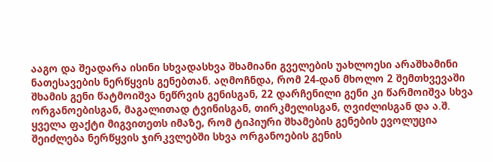ააგო და შეადარა ისინი სხვადასხვა შხამიანი გველების უახლოესი არაშხამინი ნათესავების ნერწყვის გენებთან. აღმოჩნდა, რომ 24-დან მხოლო 2 შემთხვევაში შხამის გენი წატმოიშვა ნეწრვის გენისგან, 22 დარჩენილი გენი კი წარმოიშვა სხვა ორგანოებისგან, მაგალითად ტვინისგან, თირკმელისგან, ღვიძლისგან და ა.შ. ყველა ფაქტი მიგვითეთს იმაზე, რომ ტიპიური შხამების გენების ევოლუცია შეიძლება ნერწყვის ჯირკვლებში სხვა ორგანოების გენის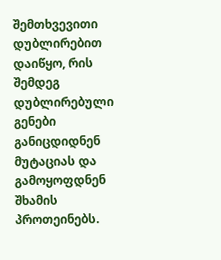შემთხვევითი დუბლირებით დაიწყო, რის შემდეგ დუბლირებული გენები განიცდიდნენ მუტაციას და გამოყოფდნენ შხამის პროთეინებს.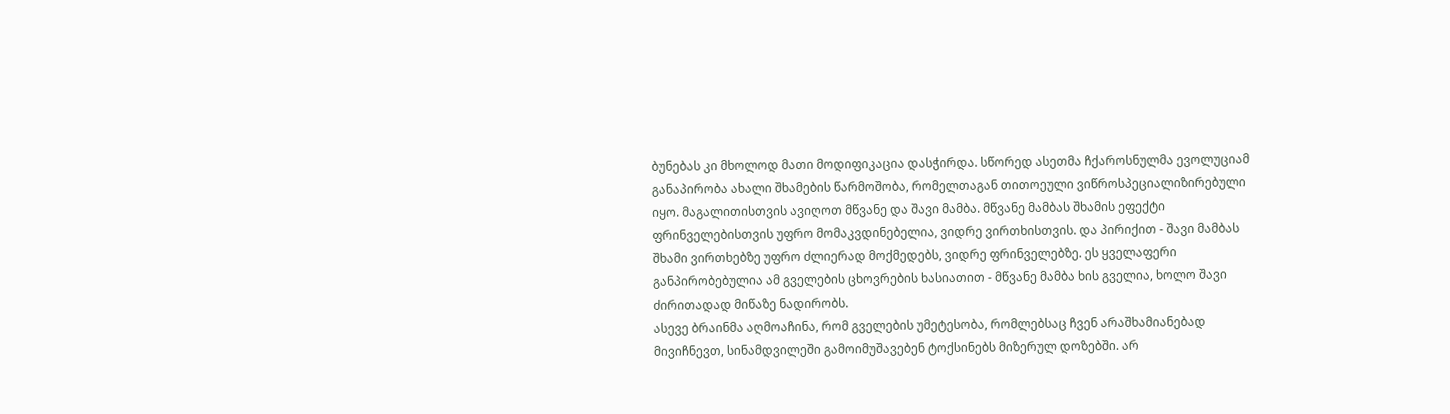ბუნებას კი მხოლოდ მათი მოდიფიკაცია დასჭირდა. სწორედ ასეთმა ჩქაროსნულმა ევოლუციამ განაპირობა ახალი შხამების წარმოშობა, რომელთაგან თითოეული ვიწროსპეციალიზირებული იყო. მაგალითისთვის ავიღოთ მწვანე და შავი მამბა. მწვანე მამბას შხამის ეფექტი ფრინველებისთვის უფრო მომაკვდინებელია, ვიდრე ვირთხისთვის. და პირიქით - შავი მამბას შხამი ვირთხებზე უფრო ძლიერად მოქმედებს, ვიდრე ფრინველებზე. ეს ყველაფერი განპირობებულია ამ გველების ცხოვრების ხასიათით - მწვანე მამბა ხის გველია, ხოლო შავი ძირითადად მიწაზე ნადირობს.
ასევე ბრაინმა აღმოაჩინა, რომ გველების უმეტესობა, რომლებსაც ჩვენ არაშხამიანებად მივიჩნევთ, სინამდვილეში გამოიმუშავებენ ტოქსინებს მიზერულ დოზებში. არ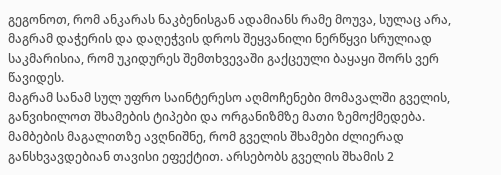გეგონოთ, რომ ანკარას ნაკბენისგან ადამიანს რამე მოუვა, სულაც არა, მაგრამ დაჭერის და დაღეჭვის დროს შეყვანილი ნერწყვი სრულიად საკმარისია, რომ უკიდურეს შემთხვევაში გაქცეული ბაყაყი შორს ვერ წავიდეს.
მაგრამ სანამ სულ უფრო საინტერესო აღმოჩენები მომავალში გველის, განვიხილოთ შხამების ტიპები და ორგანიზმზე მათი ზემოქმედება. მამბების მაგალითზე ავღნიშნე, რომ გველის შხამები ძლიერად განსხვავდებიან თავისი ეფექტით. არსებობს გველის შხამის 2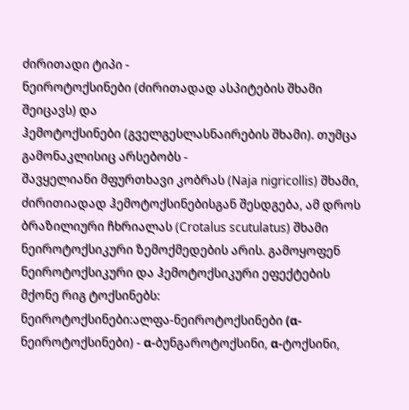ძირითადი ტიპი -
ნეიროტოქსინები (ძირითადად ასპიტების შხამი შეიცავს) და
ჰემოტოქსინები (გველგესლასნაირების შხამი). თუმცა გამონაკლისიც არსებობს -
შავყელიანი მფურთხავი კობრას (Naja nigricollis) შხამი, ძირითიადად ჰემოტოქსინებისგან შესდგება, ამ დროს
ბრაზილიური ჩხრიალას (Crotalus scutulatus) შხამი ნეიროტოქსიკური ზემოქმედების არის. გამოყოფენ ნეიროტოქსიკური და ჰემოტოქსიკური ეფექტების მქონე რიგ ტოქსინებს:
ნეიროტოქსინები:ალფა-ნეიროტოქსინები (α-ნეიროტოქსინები) - α-ბუნგაროტოქსინი, α-ტოქსინი,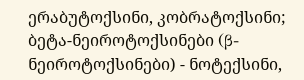ერაბუტოქსინი, კობრატოქსინი;
ბეტა-ნეიროტოქსინები (β-ნეიროტოქსინები) - ნოტექსინი,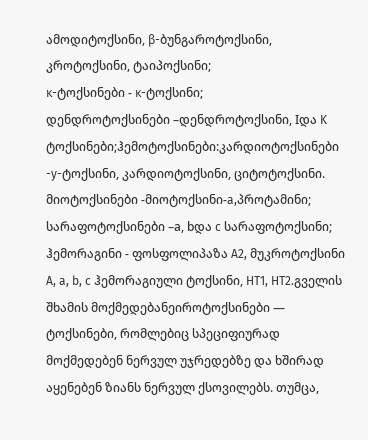ამოდიტოქსინი, β-ბუნგაროტოქსინი, კროტოქსინი, ტაიპოქსინი;
κ-ტოქსინები - κ-ტოქსინი;
დენდროტოქსინები –დენდროტოქსინი, Iდა K ტოქსინები;ჰემოტოქსინები:კარდიოტოქსინები -y-ტოქსინი, კარდიოტოქსინი, ციტოტოქსინი.
მიოტოქსინები -მიოტოქსინი-a,პროტამინი;
სარაფოტოქსინები –а, bდა c სარაფოტოქსინი;
ჰემორაგინი - ფოსფოლიპაზა A2, მუკროტოქსინი A, a, b, c ჰემორაგიული ტოქსინი, HT1, HT2.გველის შხამის მოქმედებანეიროტოქსინები — ტოქსინები, რომლებიც სპეციფიურად მოქმედებენ ნერვულ უჯრედებზე და ხშირად აყენებენ ზიანს ნერვულ ქსოვილებს. თუმცა,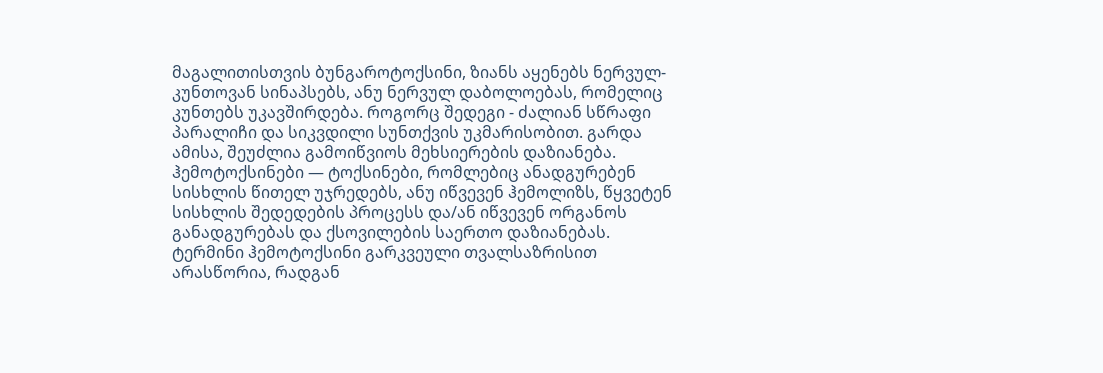მაგალითისთვის ბუნგაროტოქსინი, ზიანს აყენებს ნერვულ-კუნთოვან სინაპსებს, ანუ ნერვულ დაბოლოებას, რომელიც კუნთებს უკავშირდება. როგორც შედეგი - ძალიან სწრაფი პარალიჩი და სიკვდილი სუნთქვის უკმარისობით. გარდა ამისა, შეუძლია გამოიწვიოს მეხსიერების დაზიანება.
ჰემოტოქსინები — ტოქსინები, რომლებიც ანადგურებენ სისხლის წითელ უჯრედებს, ანუ იწვევენ ჰემოლიზს, წყვეტენ სისხლის შედედების პროცესს და/ან იწვევენ ორგანოს განადგურებას და ქსოვილების საერთო დაზიანებას. ტერმინი ჰემოტოქსინი გარკვეული თვალსაზრისით არასწორია, რადგან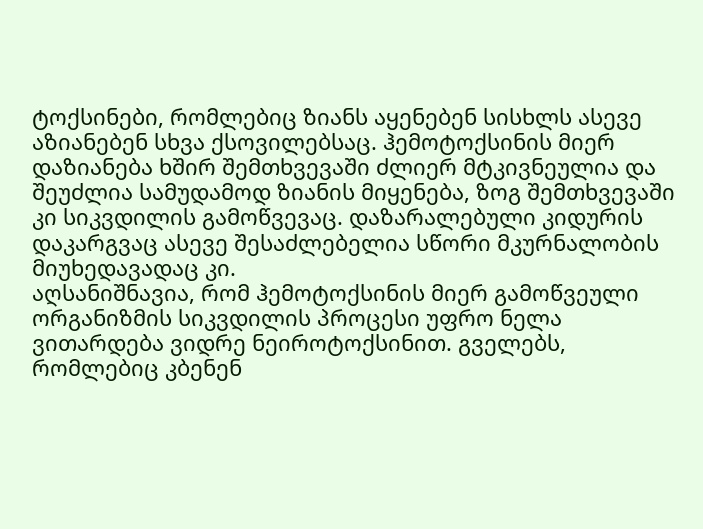ტოქსინები, რომლებიც ზიანს აყენებენ სისხლს ასევე აზიანებენ სხვა ქსოვილებსაც. ჰემოტოქსინის მიერ დაზიანება ხშირ შემთხვევაში ძლიერ მტკივნეულია და შეუძლია სამუდამოდ ზიანის მიყენება, ზოგ შემთხვევაში კი სიკვდილის გამოწვევაც. დაზარალებული კიდურის დაკარგვაც ასევე შესაძლებელია სწორი მკურნალობის მიუხედავადაც კი.
აღსანიშნავია, რომ ჰემოტოქსინის მიერ გამოწვეული ორგანიზმის სიკვდილის პროცესი უფრო ნელა ვითარდება ვიდრე ნეიროტოქსინით. გველებს, რომლებიც კბენენ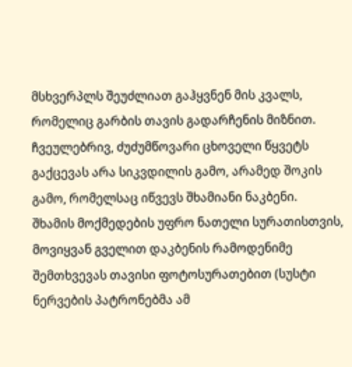მსხვერპლს შეუძლიათ გაჰყვნენ მის კვალს, რომელიც გარბის თავის გადარჩენის მიზნით. ჩვეულებრივ, ძუძუმწოვარი ცხოველი წყვეტს გაქცევას არა სიკვდილის გამო, არამედ შოკის გამო, რომელსაც იწვევს შხამიანი ნაკბენი.
შხამის მოქმედების უფრო ნათელი სურათისთვის, მოვიყვან გველით დაკბენის რამოდენიმე შემთხვევას თავისი ფოტოსურათებით (სუსტი ნერვების პატრონებმა ამ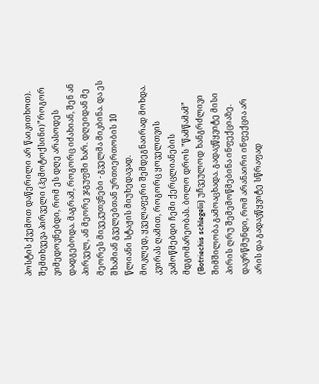პოსტის ქვემოთ დაწერილი არ წაიკითხოთ).
შემთხვევა პირველი (ჰემოტოქსინი)”როგორ ვიმედოვნებდი, რომ ეს დღე არასოდეს დადგებოდა. მაგრამ, როგორც იძახიან, შენ ან პირველ, ან მეორე ჯგუფში ხარ. დღეიდან მე მეორეს მივეკუთვნები - გველმა მიკბინა. და ეს შხამიან გველებთან ურთიერთობის 10 წლიანი სტაჟის მიუხედავად.
მოკლედ, ყველაფერი შემდეგნაირად მოხდა.
კვირას ღამით, როგორც ყოველთვის ვამოწმებდი ჩემი ქერცლიანების მდგომარეობას. ბოლო დროს ”წამწამამ”
(Botriechis schlegelii) უჩვეულოდ ხანგრძლივი შიმშილობა გამოაცხადა. გადავწყვიტე მისი პირის ღრუ შემემოწმებინა ინფექციაზე. დავრწმუნდი, რომ არანაირი ინფექცია არ არის და გადავწყვიტე სწრაფად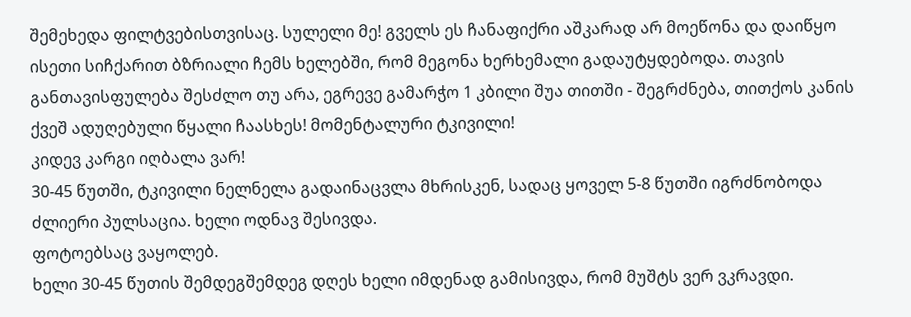შემეხედა ფილტვებისთვისაც. სულელი მე! გველს ეს ჩანაფიქრი აშკარად არ მოეწონა და დაიწყო ისეთი სიჩქარით ბზრიალი ჩემს ხელებში, რომ მეგონა ხერხემალი გადაუტყდებოდა. თავის განთავისფულება შესძლო თუ არა, ეგრევე გამარჭო 1 კბილი შუა თითში - შეგრძნება, თითქოს კანის ქვეშ ადუღებული წყალი ჩაასხეს! მომენტალური ტკივილი!
კიდევ კარგი იღბალა ვარ!
30-45 წუთში, ტკივილი ნელნელა გადაინაცვლა მხრისკენ, სადაც ყოველ 5-8 წუთში იგრძნობოდა ძლიერი პულსაცია. ხელი ოდნავ შესივდა.
ფოტოებსაც ვაყოლებ.
ხელი 30-45 წუთის შემდეგშემდეგ დღეს ხელი იმდენად გამისივდა, რომ მუშტს ვერ ვკრავდი.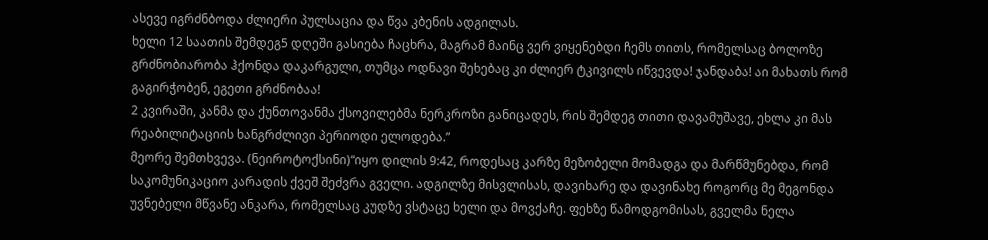ასევე იგრძნბოდა ძლიერი პულსაცია და წვა კბენის ადგილას.
ხელი 12 საათის შემდეგ5 დღეში გასიება ჩაცხრა, მაგრამ მაინც ვერ ვიყენებდი ჩემს თითს, რომელსაც ბოლოზე გრძნობიარობა ჰქონდა დაკარგული, თუმცა ოდნავი შეხებაც კი ძლიერ ტკივილს იწვევდა! ჯანდაბა! აი მახათს რომ გაგირჭობენ, ეგეთი გრძნობაა!
2 კვირაში, კანმა და ქუნთოვანმა ქსოვილებმა ნერკროზი განიცადეს, რის შემდეგ თითი დავამუშავე, ეხლა კი მას რეაბილიტაციის ხანგრძლივი პერიოდი ელოდება.”
მეორე შემთხვევა. (ნეიროტოქსინი)“იყო დილის 9:42, როდესაც კარზე მეზობელი მომადგა და მარწმუნებდა, რომ საკომუნიკაციო კარადის ქვეშ შეძვრა გველი. ადგილზე მისვლისას, დავიხარე და დავინახე როგორც მე მეგონდა უვნებელი მწვანე ანკარა, რომელსაც კუდზე ვსტაცე ხელი და მოვქაჩე. ფეხზე წამოდგომისას, გველმა ნელა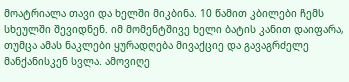მოატრიალა თავი და ხელში მიკბინა. 10 წამით კბილები ჩემს სხეულში შევიდნენ. იმ მომენტშივე ხელი ბატის კანით დაიფარა, თუმცა ამას ნაკლები ყურადღება მივაქციე და გავაგრძელე მანქანისკენ სვლა. ამოვიღე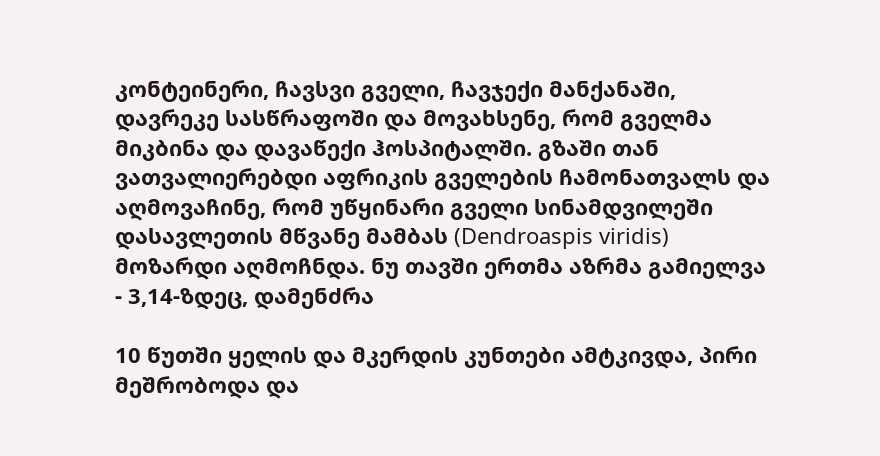კონტეინერი, ჩავსვი გველი, ჩავჯექი მანქანაში, დავრეკე სასწრაფოში და მოვახსენე, რომ გველმა მიკბინა და დავაწექი ჰოსპიტალში. გზაში თან ვათვალიერებდი აფრიკის გველების ჩამონათვალს და აღმოვაჩინე, რომ უწყინარი გველი სინამდვილეში
დასავლეთის მწვანე მამბას (Dendroaspis viridis) მოზარდი აღმოჩნდა. ნუ თავში ერთმა აზრმა გამიელვა - 3,14-ზდეც, დამენძრა

10 წუთში ყელის და მკერდის კუნთები ამტკივდა, პირი მეშრობოდა და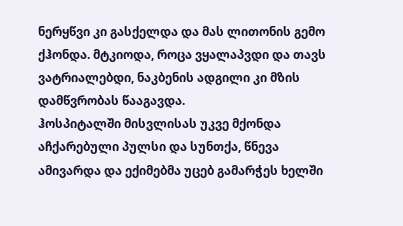ნერყწვი კი გასქელდა და მას ლითონის გემო ქჰონდა. მტკიოდა, როცა ვყალაპვდი და თავს ვატრიალებდი, ნაკბენის ადგილი კი მზის დამწვრობას წააგავდა.
ჰოსპიტალში მისვლისას უკვე მქონდა აჩქარებული პულსი და სუნთქა, წნევა ამივარდა და ექიმებმა უცებ გამარჭეს ხელში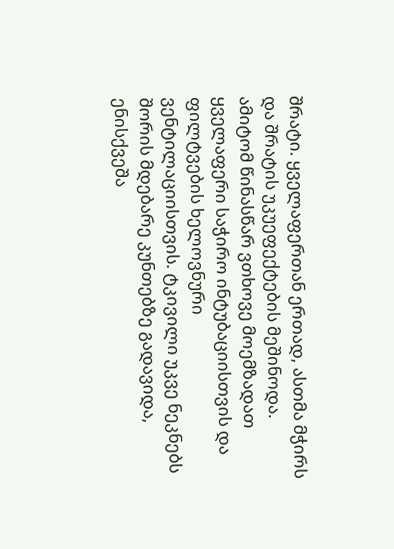შრატი. ყველაფერთან ერთად, ასთმა მჭირს და შრატის უკუეფექტების მეშინოდა. ამიტომ წინასწარ ვთხოვე მოემზადათ ყველაფერი საჭირო ინტუბაციისთვის და ფილტვების ხელოვნური ვენტილაციისთვის. ტკივილი უკვე ნეკნებს შორის მდებარე კუნთებზე გადავიდა, ენისქვეშა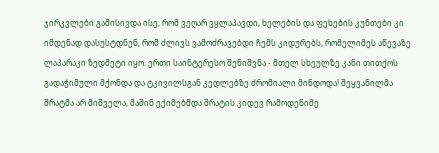ჯირკვლები გამისივდა ისე, რომ ვეღარ ვყლაპავდი, ხელების და ფეხების კუნთები კი იმდენად დასუსტდნენ, რომ ძლივს ვამოძრავებდი ჩემს კიდურებს, რომელიმეს აწევაზე ლაპარაკი ზედმეტი იყო. ერთი საინტერესო შენიშვნა - მთელ სხეულზე კანი თითქოს გადაჭიმული მქონდა და ტკივილსგან კედლებზე ძრომიალი მინდოდა! შეყვანილმა შრატმა არ მიშველა, მაშინ ექიმებმდა შრატის კიდევ რამოდენიმე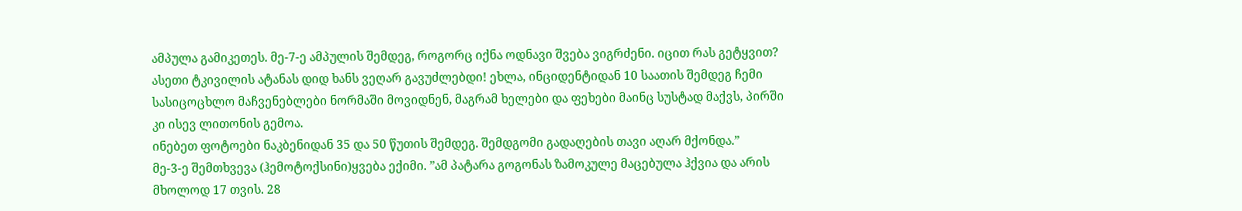ამპულა გამიკეთეს. მე-7-ე ამპულის შემდეგ, როგორც იქნა ოდნავი შვება ვიგრძენი. იცით რას გეტყვით? ასეთი ტკივილის ატანას დიდ ხანს ვეღარ გავუძლებდი! ეხლა, ინციდენტიდან 10 საათის შემდეგ ჩემი სასიცოცხლო მაჩვენებლები ნორმაში მოვიდნენ, მაგრამ ხელები და ფეხები მაინც სუსტად მაქვს, პირში კი ისევ ლითონის გემოა.
ინებეთ ფოტოები ნაკბენიდან 35 და 50 წუთის შემდეგ. შემდგომი გადაღების თავი აღარ მქონდა.”
მე-3-ე შემთხვევა (ჰემოტოქსინი)ყვება ექიმი. ”ამ პატარა გოგონას ზამოკულე მაცებულა ჰქვია და არის მხოლოდ 17 თვის. 28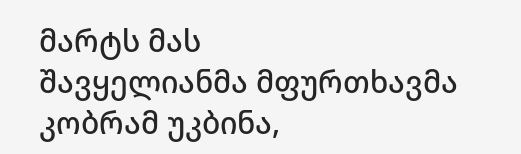მარტს მას
შავყელიანმა მფურთხავმა კობრამ უკბინა,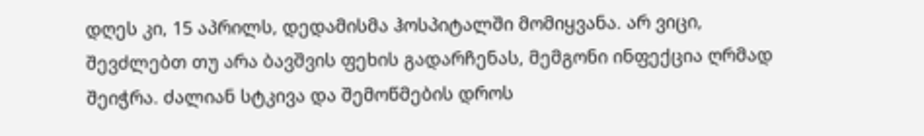დღეს კი, 15 აპრილს, დედამისმა ჰოსპიტალში მომიყვანა. არ ვიცი, შევძლებთ თუ არა ბავშვის ფეხის გადარჩენას, მემგონი ინფექცია ღრმად შეიჭრა. ძალიან სტკივა და შემოწმების დროს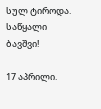სულ ტიროდა. საწყალი ბავშვი!

17 აპრილი.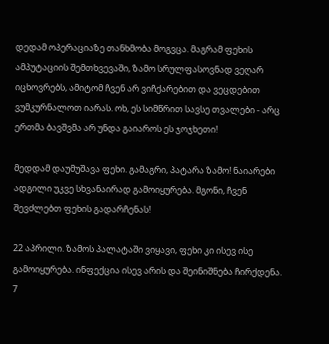დედამ ოპერაციაზე თანხმობა მოგვცა. მაგრამ ფეხის ამპუტაციის შემთხვევაში, ზამო სრულფასოვნად ვეღარ იცხოვრებს, ამიტომ ჩვენ არ ვიჩქარებით და ვეცდებით ვუმკურნალოთ იარას. ოხ, ეს სიმწრით სავსე თვალები - არც ერთმა ბავშვმა არ უნდა გაიაროს ეს ჯოჯხეთი!

მედდამ დაუმუშავა ფეხი. გამაგრი, პატარა ზამო! ნაიარები ადგილი უკვე სხვანაირად გამოიყურება. მგონი, ჩვენ შევძლებთ ფეხის გადარჩენას!

22 აპრილი. ზამოს პალატაში ვიყავი, ფეხი კი ისევ ისე გამოიყურება. ინფექცია ისევ არის და შეინიშნება ჩირქდენა.
7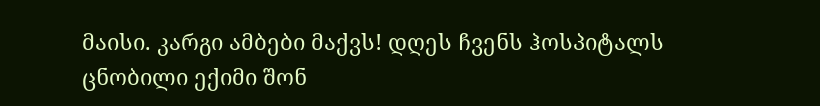მაისი. კარგი ამბები მაქვს! დღეს ჩვენს ჰოსპიტალს ცნობილი ექიმი შონ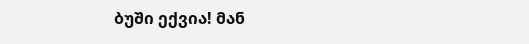ბუში ექვია! მან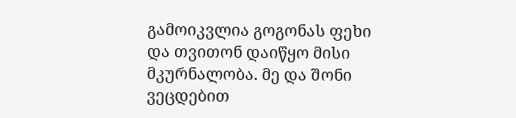გამოიკვლია გოგონას ფეხი და თვითონ დაიწყო მისი მკურნალობა. მე და შონი ვეცდებით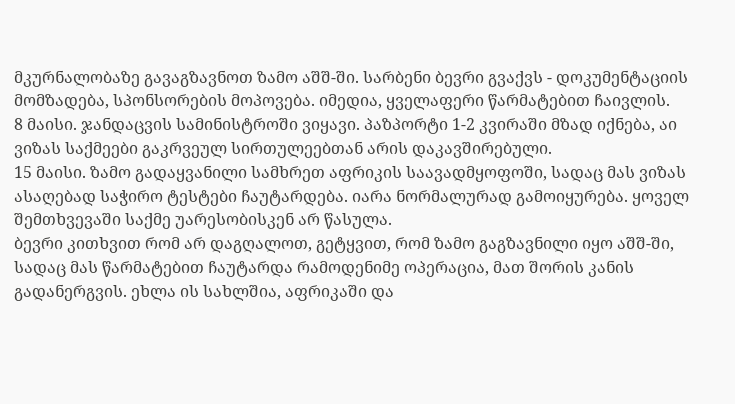მკურნალობაზე გავაგზავნოთ ზამო აშშ-ში. სარბენი ბევრი გვაქვს - დოკუმენტაციის მომზადება, სპონსორების მოპოვება. იმედია, ყველაფერი წარმატებით ჩაივლის.
8 მაისი. ჯანდაცვის სამინისტროში ვიყავი. პაზპორტი 1-2 კვირაში მზად იქნება, აი ვიზას საქმეები გაკრვეულ სირთულეებთან არის დაკავშირებული.
15 მაისი. ზამო გადაყვანილი სამხრეთ აფრიკის საავადმყოფოში, სადაც მას ვიზას ასაღებად საჭირო ტესტები ჩაუტარდება. იარა ნორმალურად გამოიყურება. ყოველ შემთხვევაში საქმე უარესობისკენ არ წასულა.
ბევრი კითხვით რომ არ დაგღალოთ, გეტყვით, რომ ზამო გაგზავნილი იყო აშშ-ში, სადაც მას წარმატებით ჩაუტარდა რამოდენიმე ოპერაცია, მათ შორის კანის გადანერგვის. ეხლა ის სახლშია, აფრიკაში და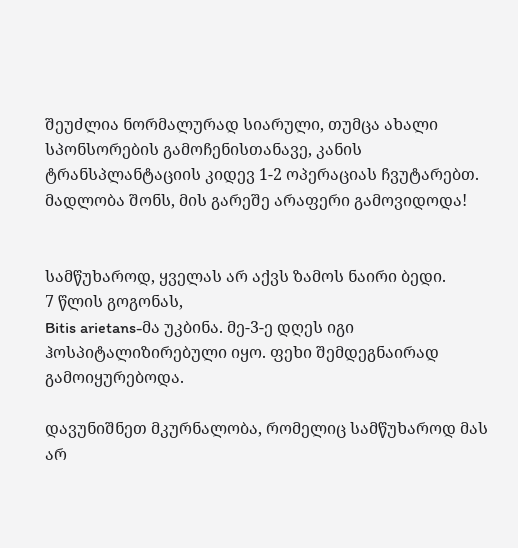შეუძლია ნორმალურად სიარული, თუმცა ახალი სპონსორების გამოჩენისთანავე, კანის ტრანსპლანტაციის კიდევ 1-2 ოპერაციას ჩვუტარებთ. მადლობა შონს, მის გარეშე არაფერი გამოვიდოდა!


სამწუხაროდ, ყველას არ აქვს ზამოს ნაირი ბედი.
7 წლის გოგონას,
Bitis arietans-მა უკბინა. მე-3-ე დღეს იგი ჰოსპიტალიზირებული იყო. ფეხი შემდეგნაირად გამოიყურებოდა.

დავუნიშნეთ მკურნალობა, რომელიც სამწუხაროდ მას არ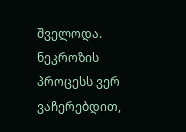შველოდა. ნეკროზის პროცესს ვერ ვაჩერებდით,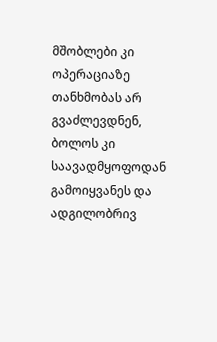მშობლები კი ოპერაციაზე თანხმობას არ გვაძლევდნენ, ბოლოს კი საავადმყოფოდან გამოიყვანეს და ადგილობრივ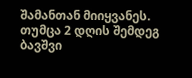შამანთან მიიყვანეს. თუმცა 2 დღის შემდეგ ბავშვი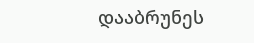დააბრუნეს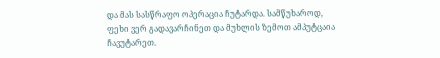და მას სასწრაფო ოპერაცია ჩუტარდა. სამწუხაროდ, ფეხი ვერ გადავარჩინეთ და მუხლის ზემოთ ამპუტცაია ჩავუტარეთ.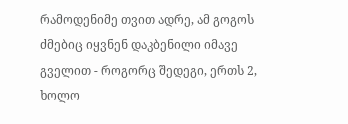რამოდენიმე თვით ადრე, ამ გოგოს ძმებიც იყვნენ დაკბენილი იმავე გველით - როგორც შედეგი, ერთს 2, ხოლო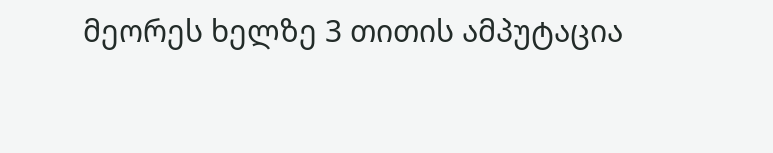მეორეს ხელზე 3 თითის ამპუტაცია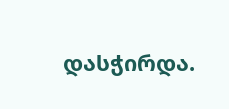დასჭირდა.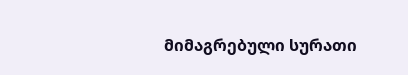მიმაგრებული სურათი